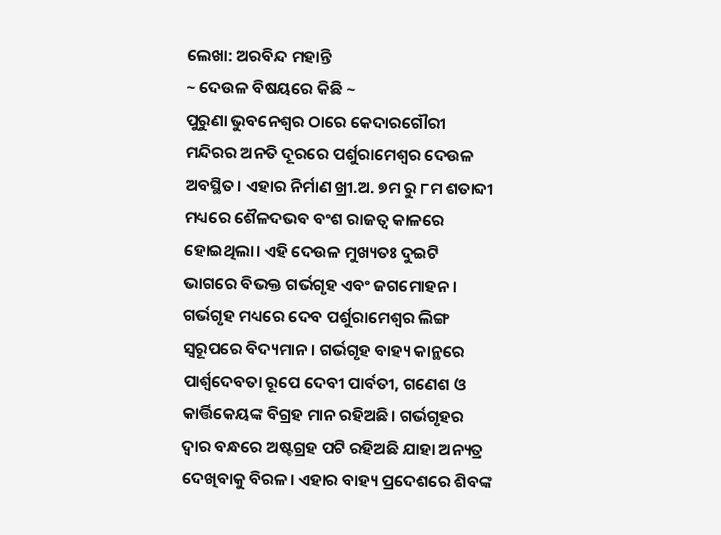ଲେଖା: ଅରବିନ୍ଦ ମହାନ୍ତି
~ ଦେଉଳ ବିଷୟରେ କିଛି ~
ପୁରୁଣା ଭୁବନେଶ୍ୱର ଠାରେ କେଦାରଗୌରୀ ମନ୍ଦିରର ଅନତି ଦୂରରେ ପର୍ଶୁରାମେଶ୍ବର ଦେଉଳ ଅବସ୍ଥିତ। ଏହାର ନିର୍ମାଣ ଖ୍ରୀ.ଅ. ୭ମ ରୁ ୮ମ ଶତାବ୍ଦୀ ମଧ୍ୟରେ ଶୈଳଦଭବ ବଂଶ ରାଜତ୍ୱ କାଳରେ ହୋଇଥିଲା। ଏହି ଦେଉଳ ମୁଖ୍ୟତଃ ଦୁଇଟି ଭାଗରେ ବିଭକ୍ତ ଗର୍ଭଗୃହ ଏବଂ ଜଗମୋହନ। ଗର୍ଭଗୃହ ମଧ୍ୟରେ ଦେବ ପର୍ଶୁରାମେଶ୍ବର ଲିଙ୍ଗ ସ୍ୱରୂପରେ ବିଦ୍ୟମାନ। ଗର୍ଭଗୃହ ବାହ୍ୟ କାନ୍ଥରେ ପାର୍ଶ୍ୱଦେବତା ରୂପେ ଦେବୀ ପାର୍ବତୀ, ଗଣେଶ ଓ କାର୍ତ୍ତିକେୟଙ୍କ ବିଗ୍ରହ ମାନ ରହିଅଛି। ଗର୍ଭଗୃହର ଦ୍ୱାର ବନ୍ଧରେ ଅଷ୍ଟଗ୍ରହ ପଟି ରହିଅଛି ଯାହା ଅନ୍ୟତ୍ର ଦେଖିବାକୁ ବିରଳ। ଏହାର ବାହ୍ୟ ପ୍ରଦେଶରେ ଶିବଙ୍କ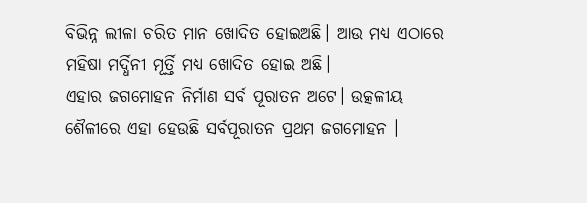ବିଭିନ୍ନ ଲୀଳା ଚରିତ ମାନ ଖୋଦିତ ହୋଇଅଛି। ଆଉ ମଧ୍ୟ ଏଠାରେ ମହିଷା ମର୍ଦ୍ଧିନୀ ମୂର୍ତ୍ତି ମଧ୍ୟ ଖୋଦିତ ହୋଇ ଅଛି।
ଏହାର ଜଗମୋହନ ନିର୍ମାଣ ସର୍ବ ପୂରାତନ ଅଟେ। ଉତ୍କଳୀୟ ଶୈଳୀରେ ଏହା ହେଉଛି ସର୍ବପୂରାତନ ପ୍ରଥମ ଜଗମୋହନ ।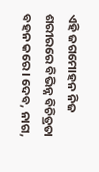ଏହି ଜଗମୋହନ ନିଜ ଶରୀରରେ ବିଭିନ୍ନ ବିଚିତ୍ରତା ବହନ କରେ। ଦେବ, ନାଗ,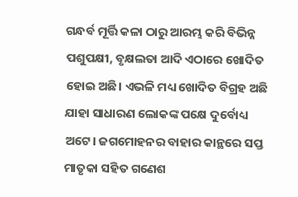ଗନ୍ଧର୍ବ ମୂର୍ତ୍ତି କଳା ଠାରୁ ଆରମ୍ଭ କରି ବିଭିନ୍ନ ପଶୁପକ୍ଷୀ, ବୃକ୍ଷଲତା ଆଦି ଏଠାରେ ଖୋଦିତ ହୋଇ ଅଛି। ଏଭଳି ମଧ୍ୟ ଖୋଦିତ ବିଗ୍ରହ ଅଛି ଯାହା ସାଧାରଣ ଲୋକଙ୍କ ପକ୍ଷେ ଦୁର୍ବୋଧ୍ୟ ଅଟେ। ଜଗମୋହନର ବାହାର କାନ୍ଥରେ ସପ୍ତ ମାତୃକା ସହିତ ଗଣେଶ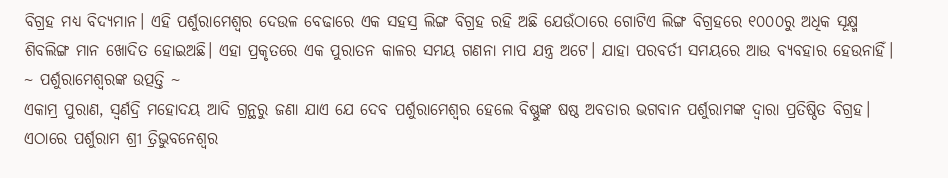ବିଗ୍ରହ ମଧ୍ୟ ବିଦ୍ୟମାନ। ଏହି ପର୍ଶୁରାମେଶ୍ବର ଦେଉଳ ବେଢାରେ ଏକ ସହସ୍ର ଲିଙ୍ଗ ବିଗ୍ରହ ରହି ଅଛି ଯେଉଁଠାରେ ଗୋଟିଏ ଲିଙ୍ଗ ବିଗ୍ରହରେ ୧୦୦୦ରୁ ଅଧିକ ସୂକ୍ଷ୍ମ ଶିବଲିଙ୍ଗ ମାନ ଖୋଦିତ ହୋଇଅଛି। ଏହା ପ୍ରକୃତରେ ଏକ ପୁରାତନ କାଳର ସମୟ ଗଣନା ମାପ ଯନ୍ତ୍ର ଅଟେ। ଯାହା ପରବର୍ତୀ ସମୟରେ ଆଉ ବ୍ୟବହାର ହେଉନାହିଁ।
~ ପର୍ଶୁରାମେଶ୍ବରଙ୍କ ଉତ୍ପତ୍ତି ~
ଏକାମ୍ର ପୁରାଣ, ସ୍ୱର୍ଣଦ୍ରି ମହୋଦୟ ଆଦି ଗ୍ରନ୍ଥରୁ ଜଣା ଯାଏ ଯେ ଦେବ ପର୍ଶୁରାମେଶ୍ବର ହେଲେ ବିଷ୍ଣୁଙ୍କ ଷଷ୍ଠ ଅବତାର ଭଗବାନ ପର୍ଶୁରାମଙ୍କ ଦ୍ୱାରା ପ୍ରତିଷ୍ଠିତ ବିଗ୍ରହ। ଏଠାରେ ପର୍ଶୁରାମ ଶ୍ରୀ ତ୍ରିଭୁବନେଶ୍ୱର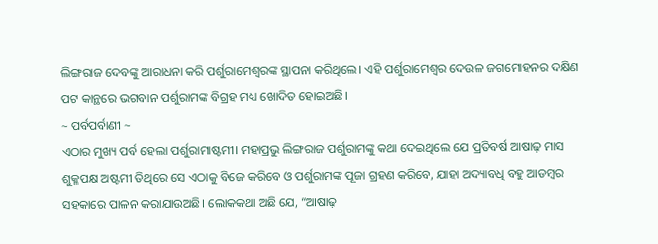ଲିଙ୍ଗରାଜ ଦେବଙ୍କୁ ଆରାଧନା କରି ପର୍ଶୁରାମେଶ୍ବରଙ୍କ ସ୍ଥାପନା କରିଥିଲେ। ଏହି ପର୍ଶୁରାମେଶ୍ବର ଦେଉଳ ଜଗମୋହନର ଦକ୍ଷିଣ ପଟ କାନ୍ଥରେ ଭଗବାନ ପର୍ଶୁରାମଙ୍କ ବିଗ୍ରହ ମଧ୍ୟ ଖୋଦିତ ହୋଇଅଛି।
~ ପର୍ବପର୍ବାଣୀ ~
ଏଠାର ମୁଖ୍ୟ ପର୍ବ ହେଲା ପର୍ଶୁରାମାଷ୍ଟମୀ। ମହାପ୍ରଭୁ ଲିଙ୍ଗରାଜ ପର୍ଶୁରାମଙ୍କୁ କଥା ଦେଇଥିଲେ ଯେ ପ୍ରତିବର୍ଷ ଆଷାଢ଼ ମାସ ଶୁକ୍ଳପକ୍ଷ ଅଷ୍ଟମୀ ତିଥିରେ ସେ ଏଠାକୁ ବିଜେ କରିବେ ଓ ପର୍ଶୁରାମଙ୍କ ପୂଜା ଗ୍ରହଣ କରିବେ, ଯାହା ଅଦ୍ୟାବଧି ବହୁ ଆଡମ୍ବର ସହକାରେ ପାଳନ କରାଯାଉଅଛି। ଲୋକକଥା ଅଛି ଯେ, “ଆଷାଢ଼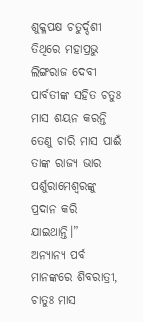ଶୁକ୍ଳପକ୍ଷ ଚତୁର୍ଦ୍ଦଶୀ ତିଥିରେ ମହାପ୍ରଭୁ ଲିଙ୍ଗରାଜ ଦେବୀ ପାର୍ବତୀଙ୍କ ସହିତ ଚତୁଃ ମାସ ଶୟନ କରନ୍ତି ତେଣୁ ଚାରି ମାସ ପାଈଁ ତାଙ୍କ ରାଜ୍ୟ ଭାର ପର୍ଶୁରାମେଶ୍ବରଙ୍କୁ ପ୍ରଦାନ କରି ଯାଇଥାନ୍ତି।”
ଅନ୍ୟାନ୍ୟ ପର୍ବ ମାନଙ୍କରେ ଶିବରାତ୍ରୀ, ଚାତୁଃ ମାସ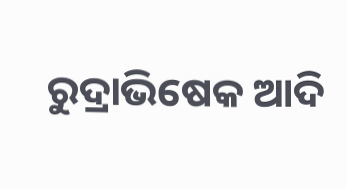ରୁଦ୍ରାଭିଷେକ ଆଦି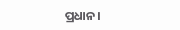ପ୍ରଧାନ।